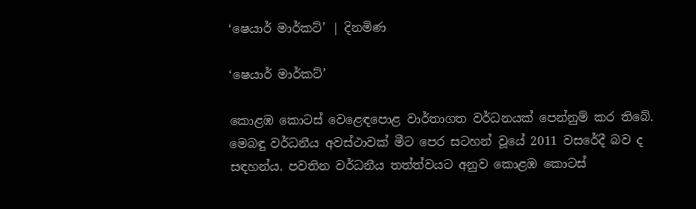‘ෂෙයාර් මාර්කට්’ | දිනමිණ

‘ෂෙයාර් මාර්කට්’

කොළඹ කොටස් වෙළෙඳපොළ වාර්තාගත වර්ධනයක් පෙන්නුම් කර තිබේ. මෙබඳු වර්ධනීය අවස්ථාවක් මීට පෙර සටහන් වූයේ 2011 වසරේදී බව ද සඳහන්ය. පවතින වර්ධනීය තත්ත්වයට අනුව කොළඹ කොටස්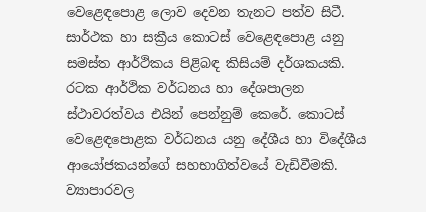වෙළෙඳපොළ ලොව දෙවන තැනට පත්ව සිටී. සාර්ථක හා සක්‍රීය කොටස් වෙළෙඳපොළ යනු සමස්ත ආර්ථිකය පිළිබඳ කිසියම් දර්ශකයකි. රටක ආර්ථික වර්ධනය හා දේශපාලන ස්ථාවරත්වය එයින් පෙන්නුම් කෙරේ. කොටස් වෙළෙඳපොළක වර්ධනය යනු දේශීය හා විදේශීය ආයෝජකයන්ගේ සහභාගිත්වයේ වැඩිවීමකි. ව්‍යාපාරවල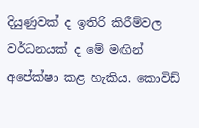දියුණුවක් ද ඉතිරි කිරීම්වල වර්ධනයක් ද මේ මඟින් අපේක්ෂා කළ හැකිය. කොවිඩ්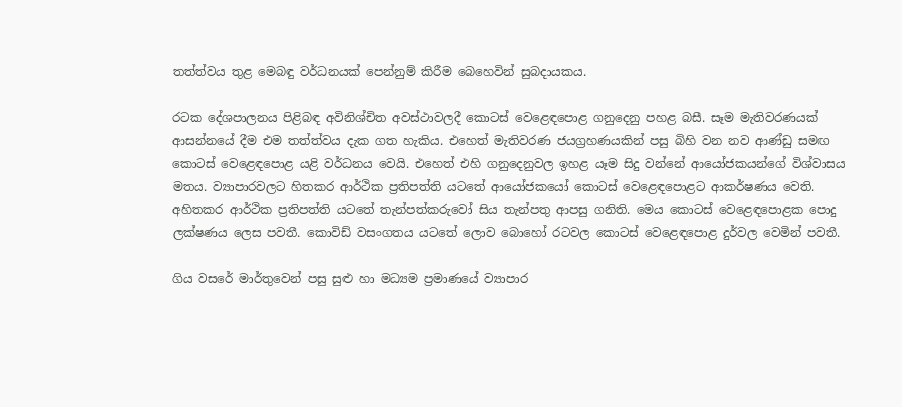තත්ත්වය තුළ මෙබඳු වර්ධනයක් පෙන්නුම් කිරීම බෙහෙවින් සුබදායකය.

රටක දේශපාලනය පිළිබඳ අවිනිශ්චිත අවස්ථාවලදී කොටස් වෙළෙඳපොළ ගනුදෙනු පහළ බසී. සෑම මැතිවරණයක් ආසන්නයේ දීම එම තත්ත්වය දැක ගත හැකිය. එහෙත් මැතිවරණ ජයග්‍රහණයකින් පසු බිහි වන නව ආණ්ඩු සමඟ කොටස් වෙළෙඳපොළ යළි වර්ධනය වෙයි. එහෙත් එහි ගනුදෙනුවල ඉහළ යෑම සිදු වන්නේ ආයෝජකයන්ගේ විශ්වාසය මතය. ව්‍යාපාරවලට හිතකර ආර්ථික ප්‍රතිපත්ති යටතේ ආයෝජකයෝ කොටස් වෙළෙඳපොළට ආකර්ෂණය වෙති. අහිතකර ආර්ථික ප්‍රතිපත්ති යටතේ තැන්පත්කරුවෝ සිය තැන්පතු ආපසු ගනිති. මෙය කොටස් වෙළෙඳපොළක පොදු ලක්ෂණය ලෙස පවතී. කොවිඩ් වසංගතය යටතේ ලොව බො‍හෝ රටවල කොටස් වෙළෙඳපොළ දුර්වල වෙමින් පවතී.

ගිය වසරේ මාර්තුවෙන් පසු සුළු හා මධ්‍යම ප්‍රමාණයේ ව්‍යාපාර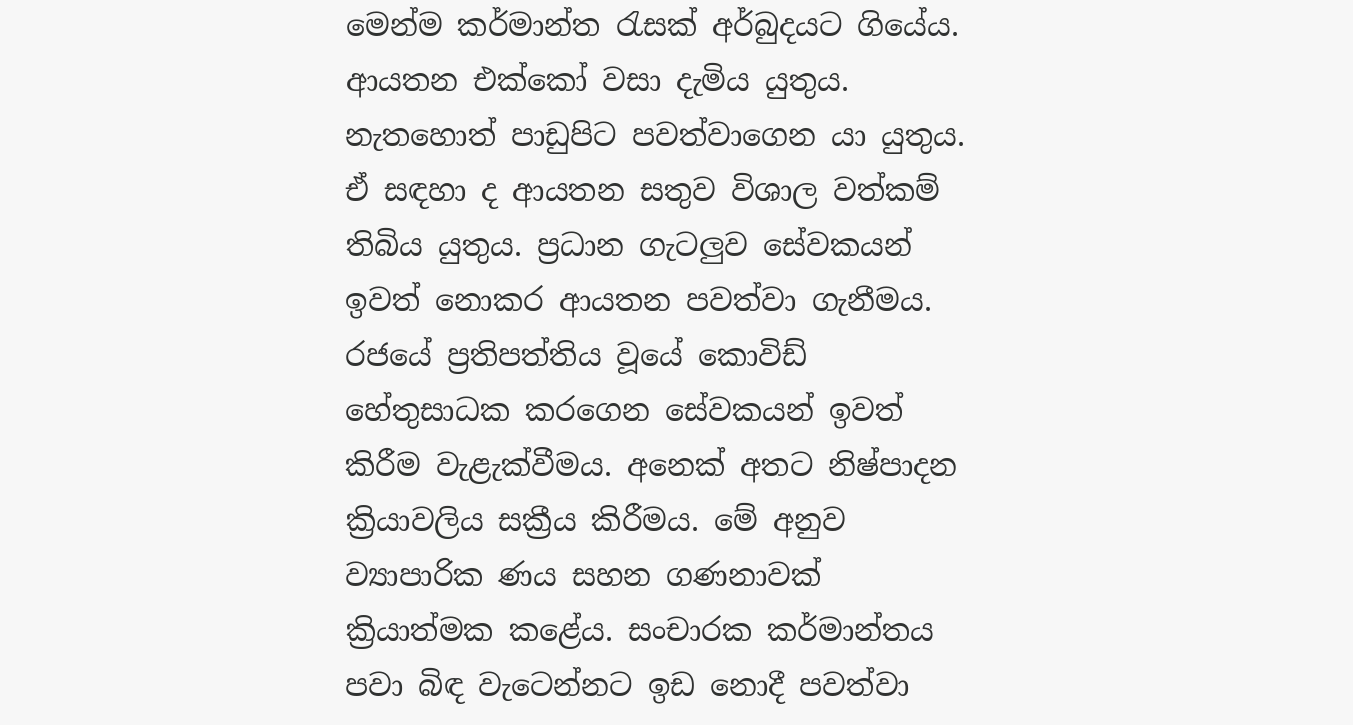මෙන්ම කර්මාන්ත රැසක් අර්බුදයට ගියේය. ආයතන එක්කෝ වසා දැමිය යුතුය. නැතහොත් පාඩුපිට පවත්වාගෙන යා යුතුය. ඒ සඳහා ද ආයතන සතුව විශාල වත්කම් තිබිය යුතුය. ප්‍රධාන ගැටලුව සේවකයන් ඉවත් නොකර ආයතන පවත්වා ගැනීමය. රජයේ ප්‍රතිපත්තිය වූයේ කොවිඩ් හේතුසාධක කරගෙන සේවකයන් ඉවත් කිරීම වැළැක්වීමය. අනෙක් අතට නිෂ්පාදන ක්‍රියාවලිය සක්‍රීය කිරීමය. මේ අනුව ව්‍යාපාරික ණය සහන ගණනාවක් ක්‍රියාත්මක කළේය. සංචාරක කර්මාන්තය පවා බිඳ වැටෙන්නට ඉඩ නොදී පවත්වා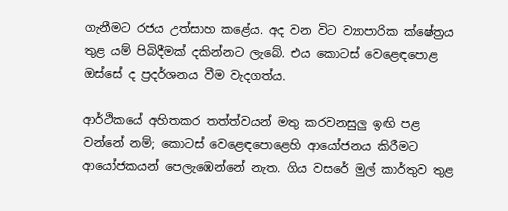ගැනීමට රජය උත්සාහ කළේය. අද වන විට ව්‍යාපාරික ක්ෂේත්‍රය තුළ යම් පිබිදීමක් දකින්නට ලැබේ. එය කොටස් වෙළෙඳපොළ ඔස්සේ ද ප්‍රදර්ශනය වීම වැදගත්ය.

ආර්ථිකයේ අහිතකර තත්ත්වයන් මතු කරවනසුලු ඉඟි පළ වන්නේ නම්; කොටස් වෙළෙඳපොළෙහි ආයෝජනය කිරීමට ආයෝජකයන් පෙලැඹෙන්නේ නැත. ගිය වසරේ මුල් කාර්තුව තුළ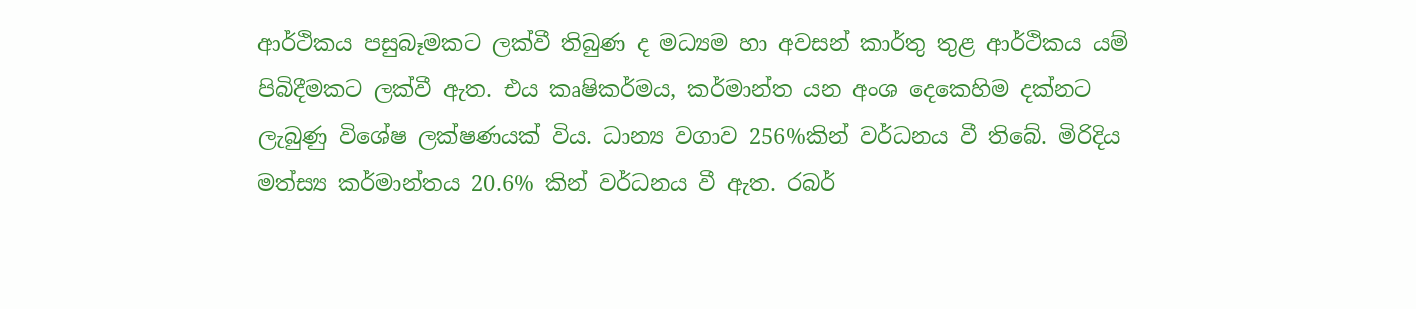ආර්ථිකය පසුබෑමකට ලක්වී තිබුණ ද මධ්‍යම හා අවසන් කාර්තු තුළ ආර්ථිකය යම් පිබිදීමකට ලක්වී ඇත. එය කෘෂිකර්මය, කර්මාන්ත යන අංශ දෙකෙහිම දක්නට ලැබුණු විශේෂ ලක්ෂණයක් විය. ධාන්‍ය වගාව 256%කින් වර්ධනය වී තිබේ. මිරිදිය මත්ස්‍ය කර්මාන්තය 20.6% කින් වර්ධනය වී ඇත. රබර්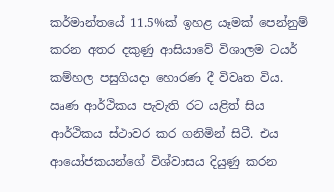කර්මාන්තයේ 11.5%ක් ඉහළ යෑමක් පෙන්නුම් කරන අතර දකුණු ආසියාවේ විශාලම ටයර් කම්හල පසුගියදා හොරණ දී විවෘත විය. ඍණ ආර්ථිකය පැවැති රට යළිත් සිය ආර්ථිකය ස්ථාවර කර ගනිමින් සිටී. එය ආයෝජකයන්ගේ විශ්වාසය දියුණු කරන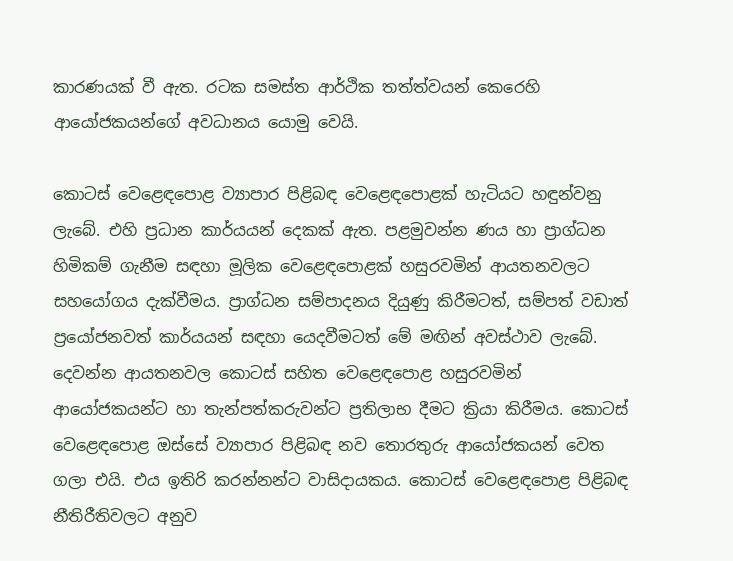කාරණයක් වී ඇත. රටක සමස්ත ආර්ථික තත්ත්වයන් කෙරෙහි ආයෝජකයන්ගේ අවධානය යොමු වෙයි.

කොටස් වෙළෙඳපොළ ව්‍යාපාර පිළිබඳ වෙළෙඳපොළක් හැටියට හඳුන්වනු ලැබේ. එහි ප්‍රධාන කාර්යයන් දෙකක් ඇත. පළමුවන්න ණය හා ප්‍රාග්ධන හිමිකම් ගැනීම සඳහා මූලික වෙළෙඳපොළක් හසුරවමින් ආයතනවලට සහයෝගය දැක්වීමය. ප්‍රාග්ධන සම්පාදනය දියුණු කිරීමටත්, සම්පත් වඩාත් ප්‍රයෝජනවත් කාර්යයන් සඳහා යෙදවීමටත් මේ මඟින් අවස්ථාව ලැබේ. දෙවන්න ආයතනවල කොටස් සහිත වෙළෙඳපොළ හසුරවමින් ආයෝජකයන්ට හා තැන්පත්කරුවන්ට ප්‍රතිලාභ දීමට ක්‍රියා කිරීමය. කොටස් වෙළෙඳපොළ ඔස්සේ ව්‍යාපාර පිළිබඳ නව තොරතුරු ආයෝජකයන් වෙත ගලා එයි. එය ඉතිරි කරන්නන්ට වාසිදායකය. කොටස් වෙළෙඳපොළ පිළිබඳ නීතිරීතිවලට අනුව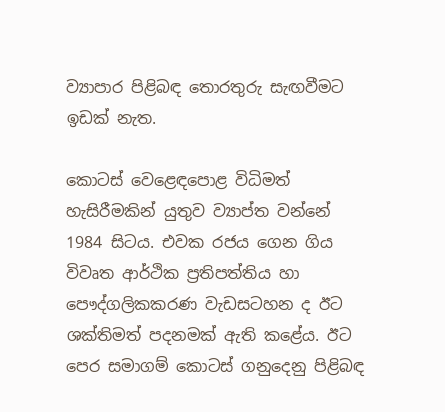ව්‍යාපාර පිළිබඳ තොරතුරු සැඟවීමට ඉඩක් නැත.

කොටස් වෙළෙඳපොළ විධිමත් හැසිරීමකින් යුතුව ව්‍යාප්ත වන්නේ 1984 සිටය. එවක රජය ගෙන ගිය විවෘත ආර්ථික ප්‍රතිපත්තිය හා පෞද්ගලිකකරණ වැඩසටහන ද ඊට ශක්තිමත් පදනමක් ඇති කළේය. ඊට පෙර සමාග‍ම් කොටස් ගනුදෙනු පිළිබඳ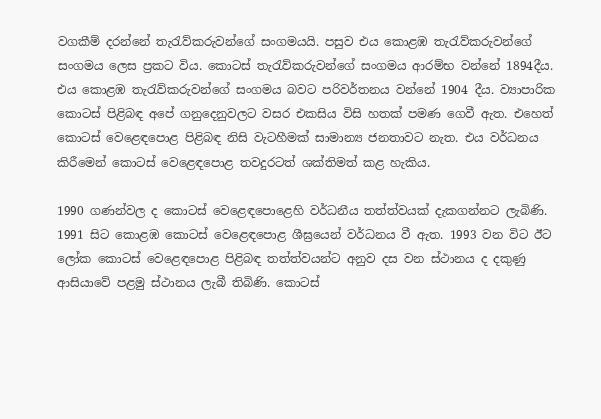වගකීම් දරන්නේ තැරැව්කරුවන්ගේ සංගමයයි. පසුව එය කොළඹ තැරැව්කරුවන්ගේ සංගමය ලෙස ප්‍රකට විය. කොටස් තැරැව්කරුවන්ගේ සංගමය ආරම්භ වන්නේ 1894දීය. එය කොළඹ තැරැව්කරුවන්ගේ සංගමය බවට පරිවර්තනය වන්නේ 1904 දීය. ව්‍යාපාරික කොට‍ස් පිළිබඳ අපේ ගනුදෙනුවලට වසර එකසිය විසි හතක් පමණ ගෙවී ඇත. එහෙත් කොටස් වෙළෙඳපොළ පිළිබඳ නිසි වැටහීමක් සාමාන්‍ය ජනතාවට නැත. එය වර්ධනය කිරීමෙන් කොටස් වෙළෙඳපොළ තවදුරටත් ශක්තිමත් කළ හැකිය.

1990 ගණන්වල ද කොටස් වෙළෙඳපොළෙහි වර්ධනීය තත්ත්වයක් දැකගන්නට ලැබිණි. 1991 සිට කොළඹ කොටස් වෙළෙඳපොළ ශීඝ්‍රයෙන් වර්ධනය වී ඇත. 1993 වන විට ඊට ලෝක කොටස් වෙළෙඳපොළ පිළිබඳ තත්ත්වයන්ට අනුව දස වන ස්ථානය ද දකුණු ආසියාවේ පළමු ස්ථානය ලැබී තිබිණි. කොටස්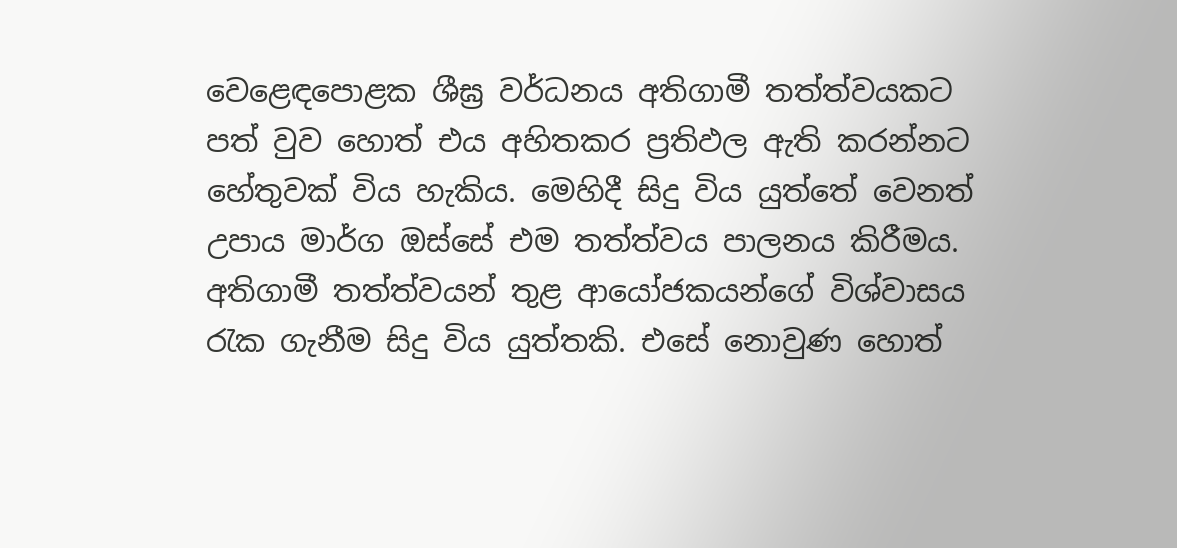වෙළෙඳපොළක ශීඝ්‍ර වර්ධනය අතිගාමී තත්ත්වයකට පත් වුව හොත් එය අහිතකර ප්‍රතිඵල ඇති කරන්නට හේතුවක් විය හැකිය. මෙහිදී සිදු විය යුත්තේ වෙනත් උපාය මාර්ග ඔස්සේ එම තත්ත්වය පාලනය කිරීමය. අතිගාමී තත්ත්වයන් තුළ ආ‍යෝජකයන්ගේ විශ්වාසය රැක ගැනීම සිදු විය යුත්තකි. එසේ නොවුණ හොත්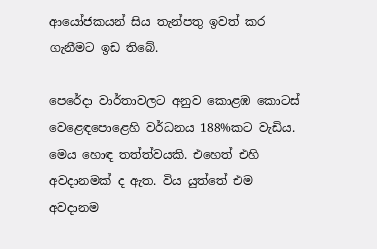ආයෝජකයන් සිය තැන්පතු ඉවත් කර ගැනීමට ඉඩ තිබේ.

පෙරේදා වාර්තාවලට අනුව කොළඹ කොටස් වෙළෙඳපොළෙහි වර්ධනය 188%කට වැඩිය. මෙය හොඳ තත්ත්වයකි. එහෙත් එහි අවදානමක් ද ඇත. විය යුත්තේ එම අවදානම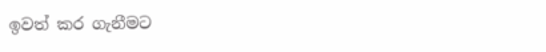ඉවත් කර ගැනීමට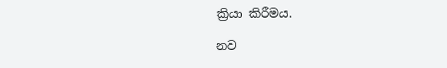ක්‍රියා කිරීමය.

නව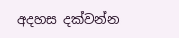අදහස දක්වන්න